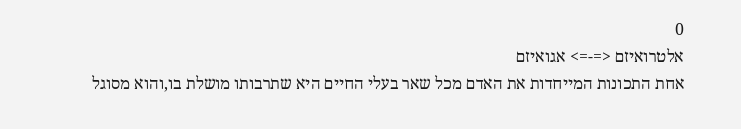0
אלטרואיזם <=-=> אגואיזם
אחת התכונות המייחדות את האדם מכל שאר בעלי החיים היא שתרבותו מושלת בו,והוא מסוגל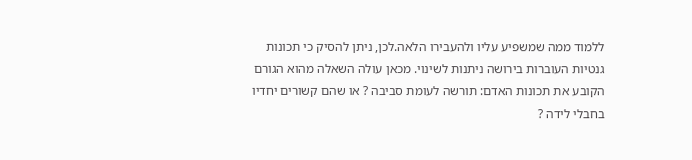ללמוד ממה שמשפיע עליו ולהעבירו הלאה.לכן, ניתן להסיק כי תכונות גנטיות העוברות בירושה ניתנות לשינוי. מכאן עולה השאלה מהוא הגורם הקובע את תכונות האדם: תורשה לעומת סביבה ? או שהם קשורים יחדיו בחבלי לידה ?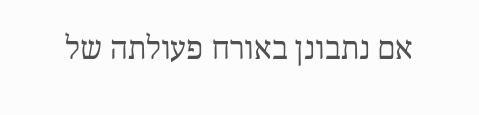אם נתבונן באורח פעולתה של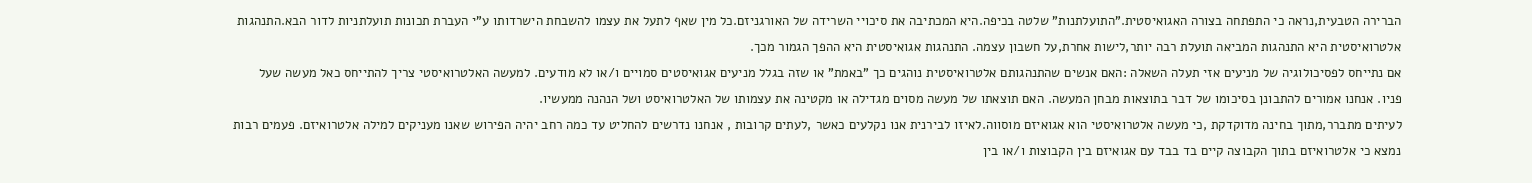הברירה הטבעית,נראה כי התפתחה בצורה האגואיסטית."התועלתנות" שלטה בכיפה.היא המכתיבה את סיכויי השרידה של האורגניזם.כל מין שאף לתעל את עצמו להשבחת הישרדותו ע"י העברת תכונות תועלתניות לדור הבא.התנהגות אלטרואיסטית היא התנהגות המביאה תועלת רבה יותר,לישות אחרת,על חשבון עצמה. התנהגות אגואיסטית היא ההפך הגמור מכך.
אם נתייחס לפסיכולוגיה של מניעים אזי תעלה השאלה :האם אנשים שהתנהגותם אלטרואיסטית נוהגים כך "באמת" או שזה בגלל מניעים אגואיסטים סמויים ו/או לא מודעים. למעשה האלטרואיסטי צריך להתייחס כאל מעשה שעל פניו. אנחנו אמורים להתבונן בסיכומו של דבר בתוצאות מבחן המעשה. האם תוצאתו של מעשה מסוים מגדילה או מקטינה את עצמותו של האלטרואיסט ושל הנהנה ממעשיו.
לעיתים מתברר,מתוך בחינה מדוקדקת ,כי מעשה אלטרואיסטי הוא אגואיזם מוסווה.לאיזו לבירנית אנו נקלעים כאשר ,לעתים קרובות , אנחנו נדרשים להחליט עד כמה רחב יהיה הפירוש שאנו מעניקים למילה אלטרואיזם. פעמים רבות נמצא כי אלטרואיזם בתוך הקבוצה קיים בד בבד עם אגואיזם בין הקבוצות ו/או בין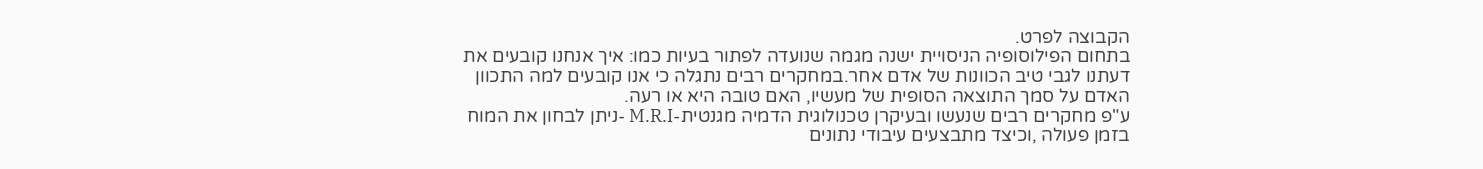הקבוצה לפרט.
בתחום הפילוסופיה הניסויית ישנה מגמה שנועדה לפתור בעיות כמו: איך אנחנו קובעים את דעתנו לגבי טיב הכוונות של אדם אחר.במחקרים רבים נתגלה כי אנו קובעים למה התכוון האדם על סמך התוצאה הסופית של מעשיו, האם טובה היא או רעה.
ע"פ מחקרים רבים שנעשו ובעיקרן טכנולוגית הדמיה מגנטית-M.R.I -ניתן לבחון את המוח בזמן פעולה ,וכיצד מתבצעים עיבודי נתונים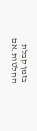בזמן קבלת החלטות.אם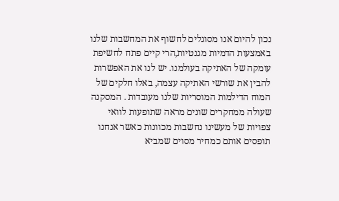נכון להיום אנו מסוגלים לחשוף את המחשבות שלנו באמצעות הדמיות מגנטיות,הרי קיים פתח לחשיפת עומקה של האתיקה בעולמנו. יש לנו את האפשרות להבין את שורשי האתיקה עצמה, באלו חלקים של המוח הדילמות המוסריות שלנו מעובדות . המסקנה שעולה ממחקרים שונים מראה שתופעות לוואי צפויות של מעשינו נחשבות מכוונות כאשר אנחנו תופסים אותם כמחיר מסוים שמביא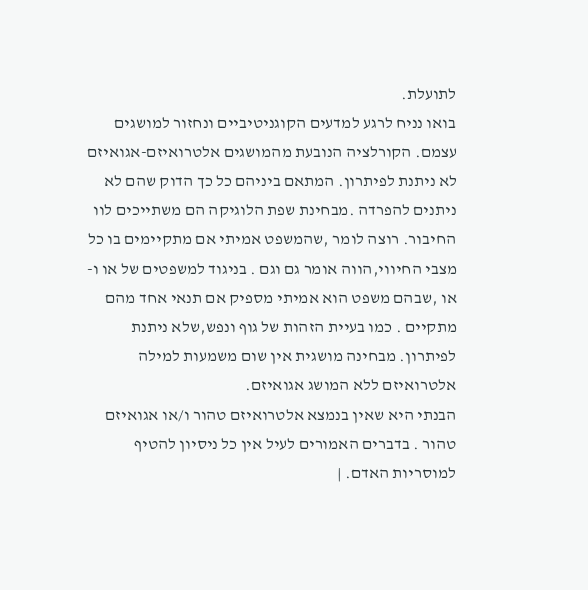לתועלת.
בואו נניח לרגע למדעים הקוגניטיביים ונחזור למושגים עצמם. הקורלציה הנובעת מהמושגים אלטרואיזם-אגואיזם לא ניתנת לפיתרון. המתאם ביניהם כל כך הדוק שהם לא ניתנים להפרדה .מבחינת שפת הלוגיקה הם משתייכים לוו החיבור. רוצה לומר ,שהמשפט אמיתי אם מתקיימים בו כל מצבי החיווי,הווה אומר גם וגם . בניגוד למשפטים של או ו-או ,שבהם משפט הוא אמיתי מספיק אם תנאי אחד מהם מתקיים . כמו בעיית הזהות של גוף ונפש,שלא ניתנת לפיתרון. מבחינה מושגית אין שום משמעות למילה אלטרואיזם ללא המושג אגואיזם.
הבנתי היא שאין בנמצא אלטרואיזם טהור ו/או אגואיזם טהור . בדברים האמורים לעיל אין כל ניסיון להטיף למוסריות האדם. |